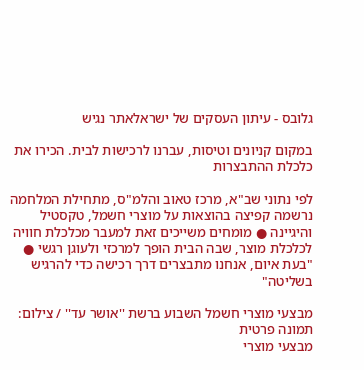גלובס - עיתון העסקים של ישראלאתר נגיש

במקום קניונים וטיסות, עברנו לרכישות לבית. הכירו את כלכלת ההתבצרות

לפי נתוני שב"א, מרכז טאוב והלמ"ס, מתחילת המלחמה נרשמה קפיצה בהוצאות על מוצרי חשמל, טקסטיל והיגיינה ● מומחים משייכים זאת למעבר מכלכלת חוויה לכלכלת מוצר, שבה הבית הופך למרכזי ולעוגן רגשי ● "בעת איום, אנחנו מתבצרים דרך רכישה כדי להרגיש בשליטה"

מבצעי מוצרי חשמל השבוע ברשת ''אושר עד'' / צילום: תמונה פרטית
מבצעי מוצרי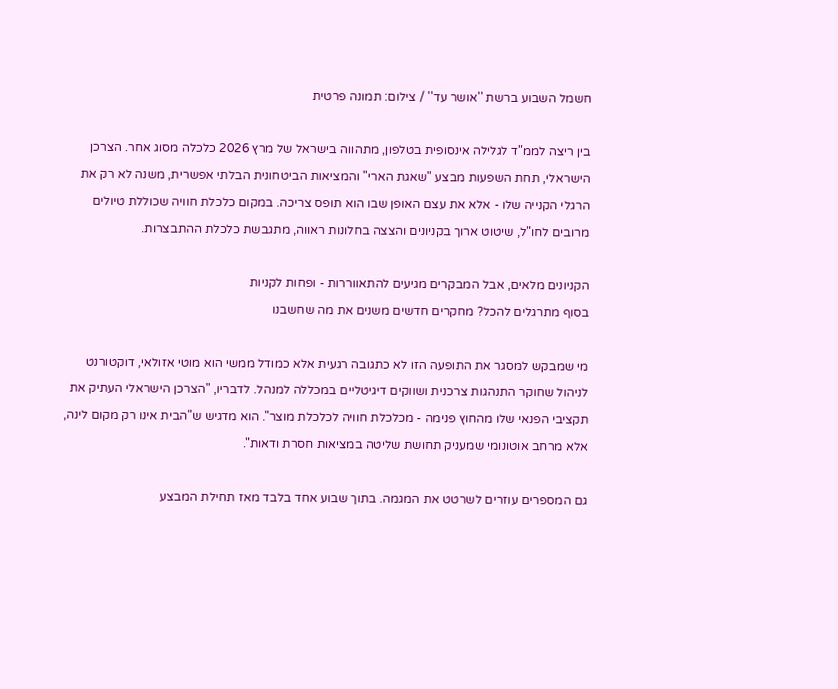חשמל השבוע ברשת ''אושר עד'' / צילום: תמונה פרטית

בין ריצה לממ"ד לגלילה אינסופית בטלפון, מתהווה בישראל של מרץ 2026 כלכלה מסוג אחר. הצרכן הישראלי, תחת השפעות מבצע "שאגת הארי" והמציאות הביטחונית הבלתי אפשרית, משנה לא רק את הרגלי הקנייה שלו - אלא את עצם האופן שבו הוא תופס צריכה. במקום כלכלת חוויה שכוללת טיולים מרובים לחו"ל, שיטוט ארוך בקניונים והצצה בחלונות ראווה, מתגבשת כלכלת ההתבצרות.

הקניונים מלאים, אבל המבקרים מגיעים להתאווררות - ופחות לקניות
בסוף מתרגלים להכל? מחקרים חדשים משנים את מה שחשבנו

מי שמבקש למסגר את התופעה הזו לא כתגובה רגעית אלא כמודל ממשי הוא מוטי אזולאי, דוקטורנט לניהול שחוקר התנהגות צרכנית ושווקים דיגיטליים במכללה למנהל. לדבריו, "הצרכן הישראלי העתיק את תקציבי הפנאי שלו מהחוץ פנימה - מכלכלת חוויה לכלכלת מוצר". הוא מדגיש ש"הבית אינו רק מקום לינה, אלא מרחב אוטונומי שמעניק תחושת שליטה במציאות חסרת ודאות".

גם המספרים עוזרים לשרטט את המגמה. בתוך שבוע אחד בלבד מאז תחילת המבצע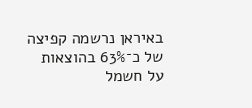באיראן נרשמה קפיצה של כ־63% בהוצאות על חשמל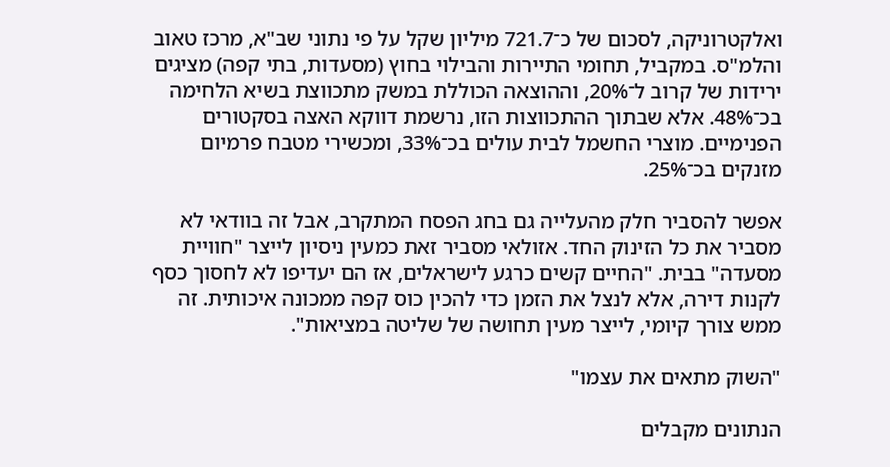ואלקטרוניקה, לסכום של כ־721.7 מיליון שקל על פי נתוני שב"א, מרכז טאוב והלמ"ס. במקביל, תחומי התיירות והבילוי בחוץ (מסעדות, בתי קפה) מציגים ירידות של קרוב ל־20%, וההוצאה הכוללת במשק מתכווצת בשיא הלחימה בכ־48%. אלא שבתוך ההתכווצות הזו, נרשמת דווקא האצה בסקטורים הפנימיים. מוצרי החשמל לבית עולים בכ־33%, ומכשירי מטבח פרמיום מזנקים בכ־25%.

אפשר להסביר חלק מהעלייה גם בחג הפסח המתקרב, אבל זה בוודאי לא מסביר את כל הזינוק החד. אזולאי מסביר זאת כמעין ניסיון לייצר "חוויית מסעדה" בבית. "החיים קשים כרגע לישראלים, אז הם יעדיפו לא לחסוך כסף לקנות דירה, אלא לנצל את הזמן כדי להכין כוס קפה ממכונה איכותית. זה ממש צורך קיומי, לייצר מעין תחושה של שליטה במציאות".

"השוק מתאים את עצמו"

הנתונים מקבלים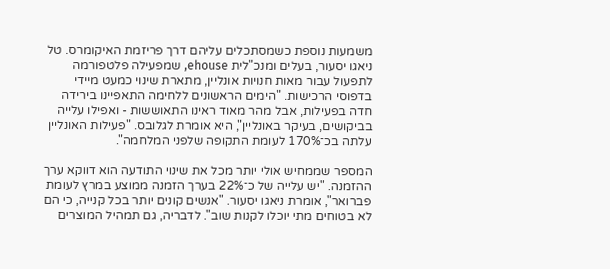משמעות נוספת כשמסתכלים עליהם דרך פריזמת האיקומרס. טל ניאגו יסעור, בעלים ומנכ"לית ehouse, שמפעילה פלטפורמה לתפעול עבור מאות חנויות אונליין, מתארת שינוי כמעט מיידי בדפוסי הרכישות. "הימים הראשונים ללחימה התאפיינו בירידה חדה בפעילות, אבל מהר מאוד ראינו התאוששות - ואפילו עלייה בביקושים, בעיקר באונליין", היא אומרת לגלובס. "פעילות האונליין עלתה בכ־170% לעומת התקופה שלפני המלחמה".

המספר שממחיש אולי יותר מכל את שינוי התודעה הוא דווקא ערך ההזמנה. "יש עלייה של כ־22% בערך הזמנה ממוצע במרץ לעומת פברואר", אומרת ניאגו יסעור. "אנשים קונים יותר בכל קנייה, כי הם לא בטוחים מתי יוכלו לקנות שוב". לדבריה, גם תמהיל המוצרים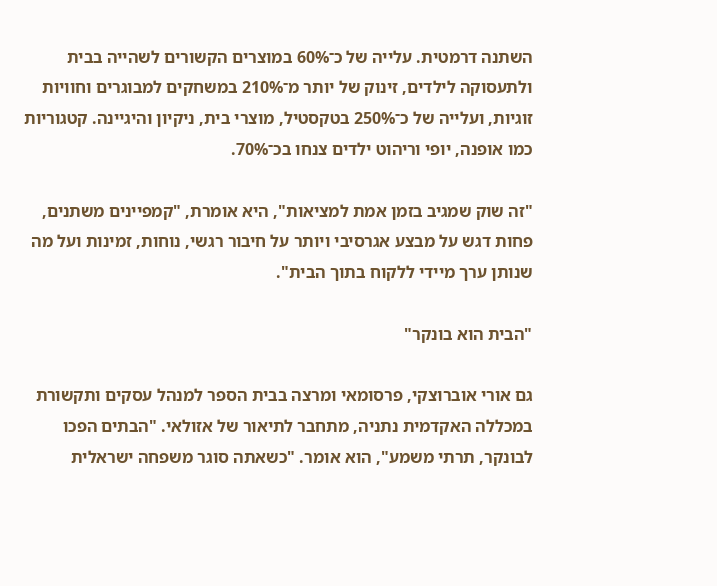השתנה דרמטית. עלייה של כ־60% במוצרים הקשורים לשהייה בבית ולתעסוקה לילדים, זינוק של יותר מ־210% במשחקים למבוגרים וחוויות זוגיות, ועלייה של כ־250% בטקסטיל, מוצרי בית, ניקיון והיגיינה. קטגוריות כמו אופנה, יופי וריהוט ילדים צנחו בכ־70%.

"זה שוק שמגיב בזמן אמת למציאות", היא אומרת, "קמפיינים משתנים, פחות דגש על מבצע אגרסיבי ויותר על חיבור רגשי, נוחות, זמינות ועל מה שנותן ערך מיידי ללקוח בתוך הבית".

"הבית הוא בונקר"

גם אורי אוברוצקי, פרסומאי ומרצה בבית הספר למנהל עסקים ותקשורת במכללה האקדמית נתניה, מתחבר לתיאור של אזולאי. "הבתים הפכו לבונקר, תרתי משמע", הוא אומר. "כשאתה סוגר משפחה ישראלית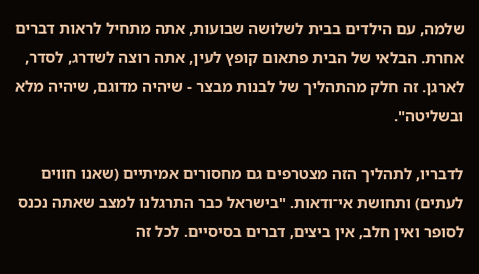שלמה, עם הילדים בבית לשלושה שבועות, אתה מתחיל לראות דברים אחרת. הבלאי של הבית פתאום קופץ לעין, אתה רוצה לשדרג, לסדר, לארגן. זה חלק מהתהליך של לבנות מבצר - שיהיה מדוגם, שיהיה מלא ובשליטה".

לדבריו, לתהליך הזה מצטרפים גם מחסורים אמיתיים (שאנו חווים לעתים) ותחושת אי־ודאות. "בישראל כבר התרגלנו למצב שאתה נכנס לסופר ואין חלב, אין ביצים, דברים בסיסיים. לכל זה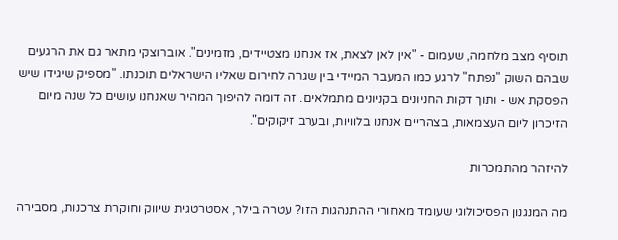תוסיף מצב מלחמה, שעמום - "אין לאן לצאת, אז אנחנו מצטיידים, מזמינים". אוברוצקי מתאר גם את הרגעים שבהם השוק "נפתח" לרגע כמו המעבר המיידי בין שגרה לחירום שאליו הישראלים תוכנתו. "מספיק שיגידו שיש הפסקת אש - ותוך דקות החניונים בקניונים מתמלאים. זה דומה להיפוך המהיר שאנחנו עושים כל שנה מיום הזיכרון ליום העצמאות, בצהריים אנחנו בלוויות, ובערב זיקוקים".

להיזהר מהתמכרות

מה המנגנון הפסיכולוגי שעומד מאחורי ההתנהגות הזו? עטרה בילר, אסטרטגית שיווק וחוקרת צרכנות, מסבירה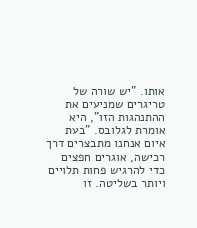אותו. "יש שורה של טריגרים שמניעים את ההתנהגות הזו", היא אומרת לגלובס. "בעת איום אנחנו מתבצרים דרך רכישה, אוגרים חפצים כדי להרגיש פחות תלויים ויותר בשליטה. זו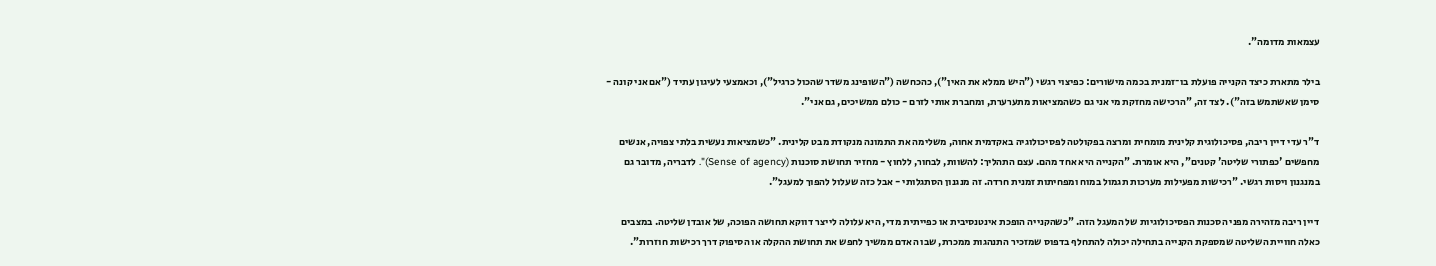עצמאות מדומה".

בילר מתארת כיצד הקנייה פועלת בו־זמנית בכמה מישורים: כפיצוי רגשי ("היש ממלא את האין"), כהכחשה ("השופינג משדר שהכול כרגיל"), וכאמצעי לעיגון עתיד ("אם אני קונה - סימן שאשתמש בזה"). לצד זה, "הרכישה מחזקת מי אני גם כשהמציאות מתערערת, ומחברת אותי לזרם - כולם ממשיכים, גם אני".

ד"ר עדי דיין ריבה, פסיכולוגית קלינית מומחית ומרצה בפקולטה לפסיכולוגיה באקדמית אחוה, משלימה את התמונה מנקודת מבט קלינית. "כשמציאות נעשית בלתי צפויה, אנשים מחפשים 'כפתורי שליטה' קטנים", היא אומרת. "הקנייה היא אחד מהם. עצם התהליך: להשוות, לבחור, ללחוץ - מחזיר תחושת סוכנות (Sense of agency)". לדבריה, מדובר גם במנגנון ויסות רגשי. "רכישות מפעילות מערכות תגמול במוח ומפחיתות זמנית חרדה. זה מנגנון הסתגלותי - אבל כזה שעלול להפוך למעגל".

דיין ריבה מזהירה מפני הסכנות הפסיכולוגיות של המעגל הזה. "כשהקנייה הופכת אינטנסיבית או כפייתית מדי, היא עלולה לייצר דווקא תחושה הפוכה, של אובדן שליטה. במצבים כאלה חוויית השליטה שמספקת הקנייה בתחילה יכולה להתחלף בדפוס שמזכיר התנהגות ממכרת, שבו האדם ממשיך לחפש את תחושת ההקלה או הסיפוק דרך רכישות חוזרות".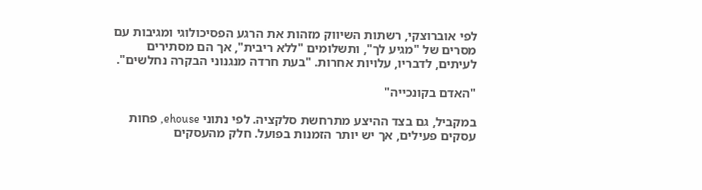לפי אוברוצקי, רשתות השיווק מזהות את הרגע הפסיכולוגי ומגיבות עם מסרים של "מגיע לך", ותשלומים "ללא ריבית", אך הם מסתירים לעיתים, לדבריו, עלויות אחרות. "בעת חרדה מנגנוני הבקרה נחלשים".

"האדם בקונכייה"

במקביל, גם בצד ההיצע מתרחשת סלקציה. לפי נתוני ehouse, פחות עסקים פעילים, אך יש יותר הזמנות בפועל. חלק מהעסקים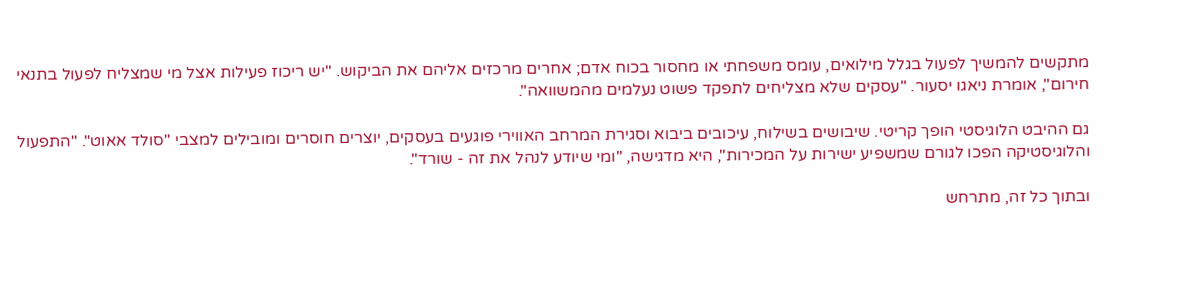מתקשים להמשיך לפעול בגלל מילואים, עומס משפחתי או מחסור בכוח אדם; אחרים מרכזים אליהם את הביקוש. "יש ריכוז פעילות אצל מי שמצליח לפעול בתנאי חירום", אומרת ניאגו יסעור. "עסקים שלא מצליחים לתפקד פשוט נעלמים מהמשוואה".

גם ההיבט הלוגיסטי הופך קריטי. שיבושים בשילוח, עיכובים ביבוא וסגירת המרחב האווירי פוגעים בעסקים, יוצרים חוסרים ומובילים למצבי "סולד אאוט". "התפעול והלוגיסטיקה הפכו לגורם שמשפיע ישירות על המכירות", היא מדגישה, "ומי שיודע לנהל את זה - שורד".

ובתוך כל זה, מתרחש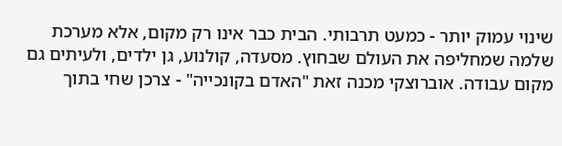שינוי עמוק יותר - כמעט תרבותי. הבית כבר אינו רק מקום, אלא מערכת שלמה שמחליפה את העולם שבחוץ. מסעדה, קולנוע, גן ילדים, ולעיתים גם מקום עבודה. אוברוצקי מכנה זאת "האדם בקונכייה" - צרכן שחי בתוך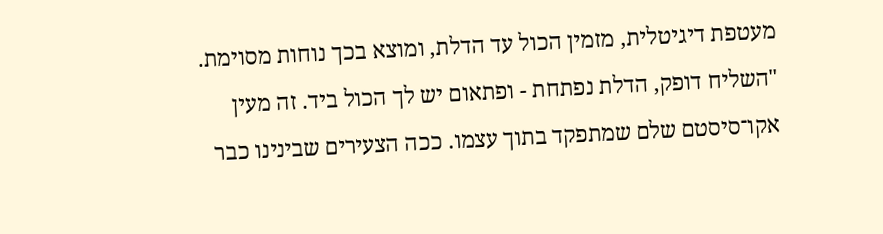מעטפת דיגיטלית, מזמין הכול עד הדלת, ומוצא בכך נוחות מסוימת. "השליח דופק, הדלת נפתחת - ופתאום יש לך הכול ביד. זה מעין אקו־סיסטם שלם שמתפקד בתוך עצמו. ככה הצעירים שבינינו כבר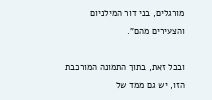מורגלים, בני דור המילניום והצעירים מהם".

ובכל זאת, בתוך התמונה המורכבת הזו, יש גם ממד של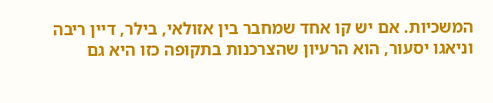המשכיות. אם יש קו אחד שמחבר בין אזולאי, בילר, דיין ריבה וניאגו יסעור, הוא הרעיון שהצרכנות בתקופה כזו היא גם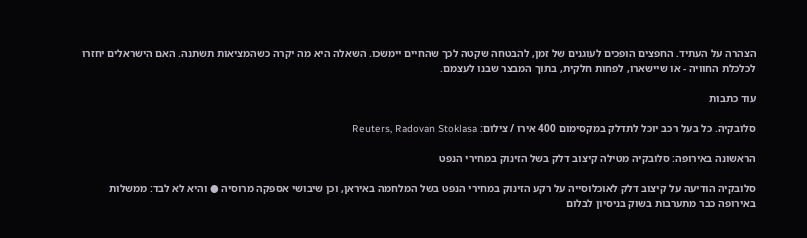הצהרה על העתיד. החפצים הופכים לעוגנים של זמן, להבטחה שקטה לכך שהחיים יימשכו. השאלה היא מה יקרה כשהמציאות תשתנה. האם הישראלים יחזרו לכלכלת החוויה - או שיישארו, לפחות חלקית, בתוך המבצר שבנו לעצמם.

עוד כתבות

סלובקיה. כל בעל רכב יוכל לתדלק במקסימום 400 אירו / צילום: Reuters, Radovan Stoklasa

הראשונה באירופה: סלובקיה מטילה קיצוב דלק בשל הזינוק במחירי הנפט

סלובקיה הודיעה על קיצוב דלק לאוכלוסייה על רקע הזינוק במחירי הנפט בשל המלחמה באיראן, וכן שיבושי אספקה מרוסיה ● והיא לא לבד: ממשלות באירופה כבר מתערבות בשוק בניסיון לבלום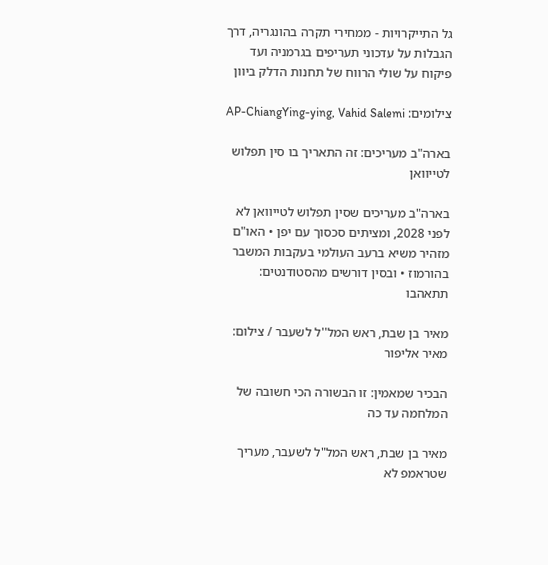גל התייקרויות - ממחירי תקרה בהונגריה, דרך הגבלות על עדכוני תעריפים בגרמניה ועד פיקוח על שולי הרווח של תחנות הדלק ביוון

צילומים: AP-ChiangYing-ying, Vahid Salemi

בארה"ב מעריכים: זה התאריך בו סין תפלוש לטייוואן

בארה"ב מעריכים שסין תפלוש לטייוואן לא לפני 2028, ומציתים סכסוך עם יפן • האו"ם מזהיר משיא ברעב העולמי בעקבות המשבר בהורמוז • ובסין דורשים מהסטודנטים: תתאהבו

מאיר בן שבת, ראש המל''ל לשעבר / צילום: מאיר אליפור

הבכיר שמאמין: זו הבשורה הכי חשובה של המלחמה עד כה

מאיר בן שבת, ראש המל"ל לשעבר, מעריך שטראמפ לא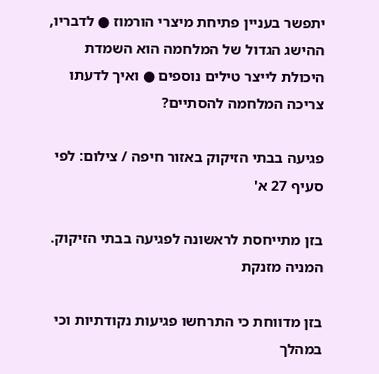יתפשר בעניין פתיחת מיצרי הורמוז ● לדבריו, ההישג הגדול של המלחמה הוא השמדת היכולת לייצר טילים נוספים ● ואיך לדעתו צריכה המלחמה להסתיים?

פגיעה בבתי הזיקוק באזור חיפה / צילום: לפי סעיף 27 א'

בזן מתייחסת לראשונה לפגיעה בבתי הזיקוק. המניה מזנקת

בזן מדווחת כי התרחשו פגיעות נקודתיות וכי במהלך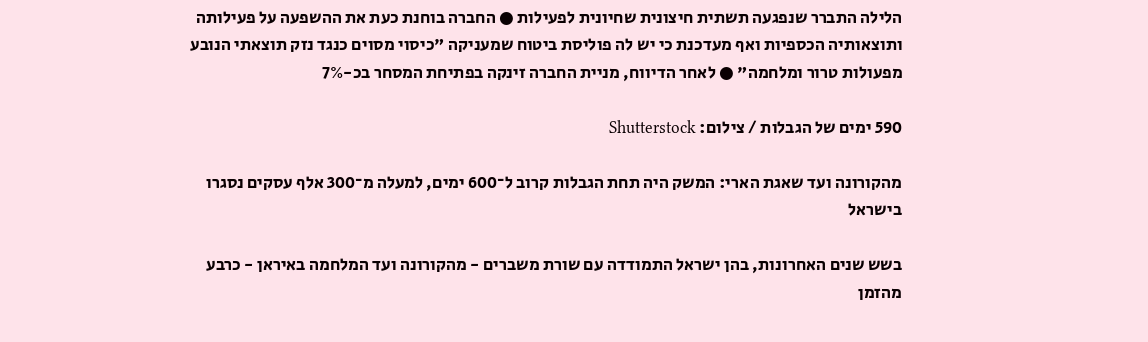הלילה התברר שנפגעה תשתית חיצונית שחיונית לפעילות ● החברה בוחנת כעת את ההשפעה על פעילותה ותוצאותיה הכספיות ואף מעדכנת כי יש לה פוליסת ביטוח שמעניקה "כיסוי מסוים כנגד נזק תוצאתי הנובע מפעולות טרור ומלחמה" ● לאחר הדיווח, מניית החברה זינקה בפתיחת המסחר בכ-7%

590 ימים של הגבלות / צילום: Shutterstock

מהקורונה ועד שאגת הארי: המשק היה תחת הגבלות קרוב ל־600 ימים, למעלה מ־300 אלף עסקים נסגרו בישראל

בשש שנים האחרונות, בהן ישראל התמודדה עם שורת משברים - מהקורונה ועד המלחמה באיראן - כרבע מהזמן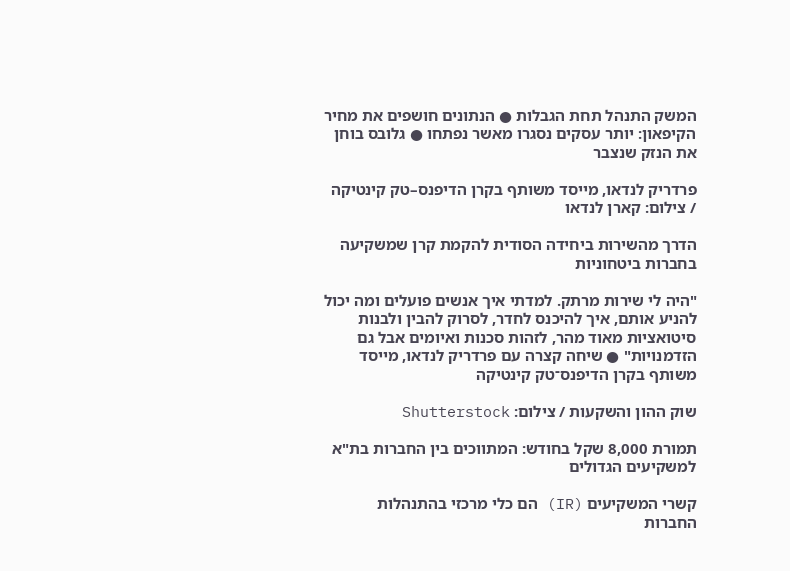המשק התנהל תחת הגבלות ● הנתונים חושפים את מחיר הקיפאון: יותר עסקים נסגרו מאשר נפתחו ● גלובס בוחן את הנזק שנצבר

פרדריק לנדאו, מייסד משותף בקרן הדיפנס–טק קינטיקה / צילום: קארן לנדאו

הדרך מהשירות ביחידה הסודית להקמת קרן שמשקיעה בחברות ביטחוניות

"היה לי שירות מרתק. למדתי איך אנשים פועלים ומה יכול להניע אותם, איך להיכנס לחדר, לסרוק להבין ולבנות סיטואציות מאוד מהר, לזהות סכנות ואיומים אבל גם הזדמנויות" ● שיחה קצרה עם פרדריק לנדאו, מייסד משותף בקרן הדיפנס־טק קינטיקה

שוק ההון והשקעות / צילום: Shutterstock

תמורת 8,000 שקל בחודש: המתווכים בין החברות בת"א למשקיעים הגדולים

קשרי המשקיעים (IR) הם כלי מרכזי בהתנהלות החברות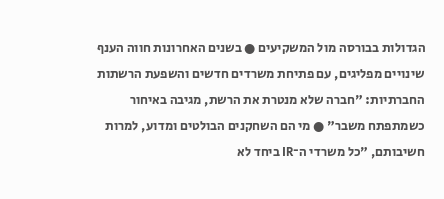הגדולות בבורסה מול המשקיעים ● בשנים האחרונות חווה הענף שינויים מפליגים, עם פתיחת משרדים חדשים והשפעת הרשתות החברתיות: "חברה שלא מנטרת את הרשת, מגיבה באיחור כשמתפתח משבר" ● מי הם השחקנים הבולטים ומדוע, למרות חשיבותם, "כל משרדי ה־IR ביחד לא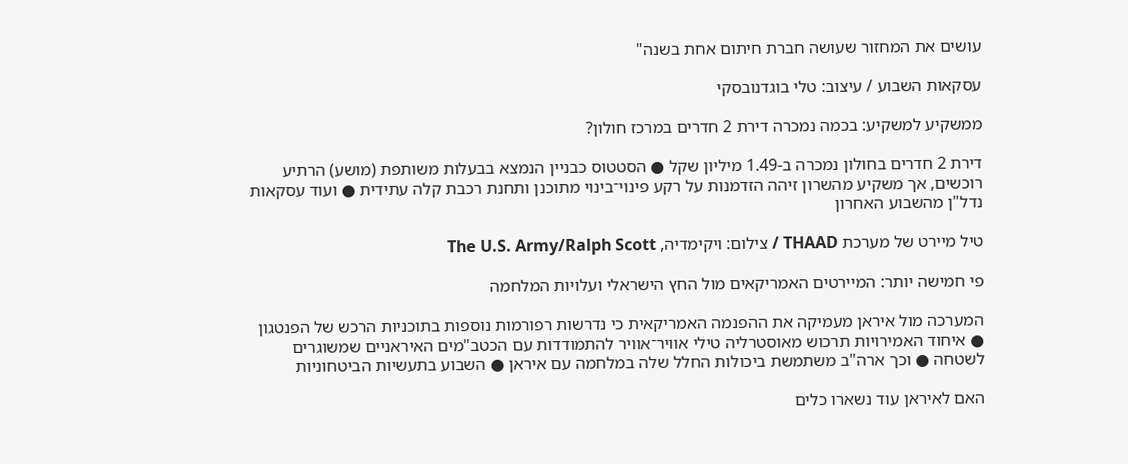עושים את המחזור שעושה חברת חיתום אחת בשנה"

עסקאות השבוע / עיצוב: טלי בוגדנובסקי

ממשקיע למשקיע: בכמה נמכרה דירת 2 חדרים במרכז חולון?

דירת 2 חדרים בחולון נמכרה ב-1.49 מיליון שקל ● הסטטוס כבניין הנמצא בבעלות משותפת (מושע) הרתיע רוכשים, אך משקיע מהשרון זיהה הזדמנות על רקע פינוי־בינוי מתוכנן ותחנת רכבת קלה עתידית ● ועוד עסקאות נדל"ן מהשבוע האחרון

טיל מיירט של מערכת THAAD / צילום: ויקימדיה, The U.S. Army/Ralph Scott

פי חמישה יותר: המיירטים האמריקאים מול החץ הישראלי ועלויות המלחמה

המערכה מול איראן מעמיקה את ההפנמה האמריקאית כי נדרשות רפורמות נוספות בתוכניות הרכש של הפנטגון ● איחוד האמירויות תרכוש מאוסטרליה טילי אוויר־אוויר להתמודדות עם הכטב"מים האיראניים שמשוגרים לשטחה ● וכך ארה"ב משתמשת ביכולות החלל שלה במלחמה עם איראן ● השבוע בתעשיות הביטחוניות

האם לאיראן עוד נשארו כלים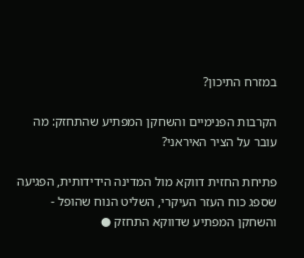במזרח התיכון?

הקרבות הפנימיים והשחקן המפתיע שהתחזק: מה עובר על הציר האיראני?

פתיחת החזית דווקא מול המדינה הידידותית, הפגיעה שספג כוח העזר העיקרי, השליט הנוח שהופל - והשחקן המפתיע שדווקא התחזק ●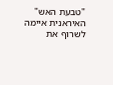"טבעת האש" האיראנית איימה לשרוף את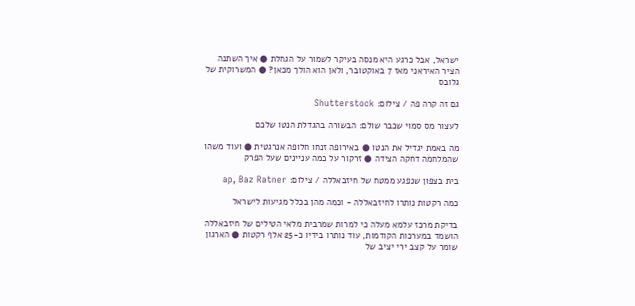ישראל, אבל כרגע היא מנסה בעיקר לשמור על הגחלת ● איך השתנה הציר האיראני מאז 7 באוקטובר, ולאן הוא הולך מכאן? ● המשרוקית של גלובס

גם זה קרה פה / צילום: Shutterstock

לעצור מס סמוי שכבר שולם: הבשורה בהגדלת הנטו שלכם

מה באמת יגדיל את הנטו ● באירופה זנחו חלופה אנרגטית ● ועוד משהו שהמלחמה דחקה הצידה ● זרקור על כמה עניינים שעל הפרק

בית בצפון שנפגע ממטח של חיזבאללה / צילום: ap, Baz Ratner

כמה רקטות נותרו לחיזבאללה - וכמה מהן בכלל מגיעות לישראל

בדיקת מרכז עלמא מעלה כי למרות שמרבית מלאי הטילים של חיזבאללה הושמד במערכות הקודמות, עוד נותרו בידיו כ-25 אלף רקטות ● הארגון שומר על קצב ירי יציב של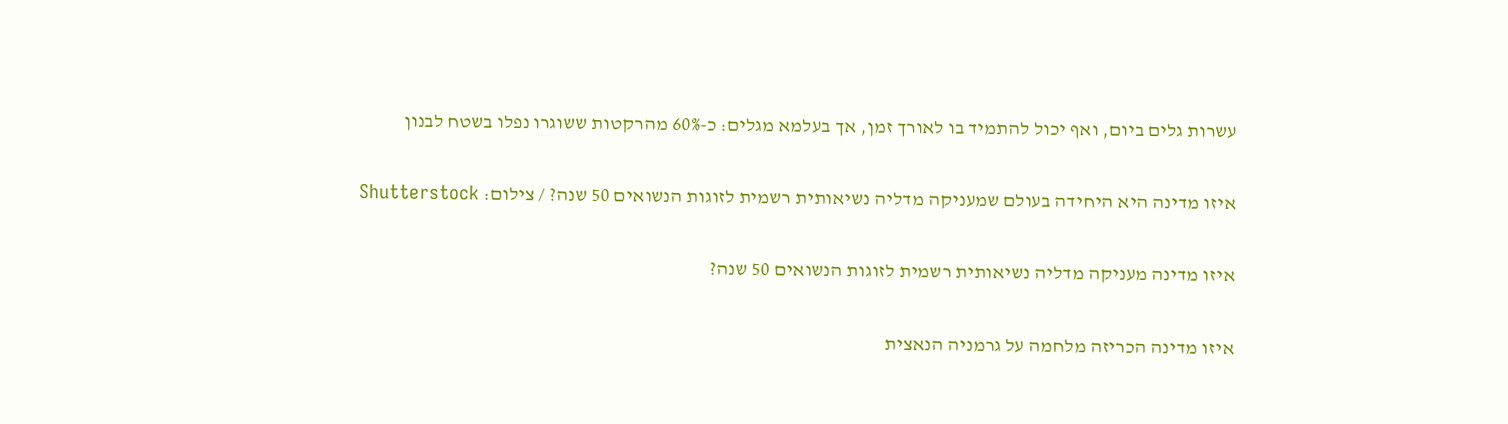עשרות גלים ביום, ואף יכול להתמיד בו לאורך זמן, אך בעלמא מגלים: כ-60% מהרקטות ששוגרו נפלו בשטח לבנון

איזו מדינה היא היחידה בעולם שמעניקה מדליה נשיאותית רשמית לזוגות הנשואים 50 שנה? / צילום: Shutterstock

איזו מדינה מעניקה מדליה נשיאותית רשמית לזוגות הנשואים 50 שנה?

איזו מדינה הכריזה מלחמה על גרמניה הנאצית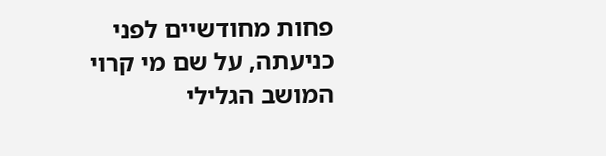פחות מחודשיים לפני כניעתה, על שם מי קרוי המושב הגלילי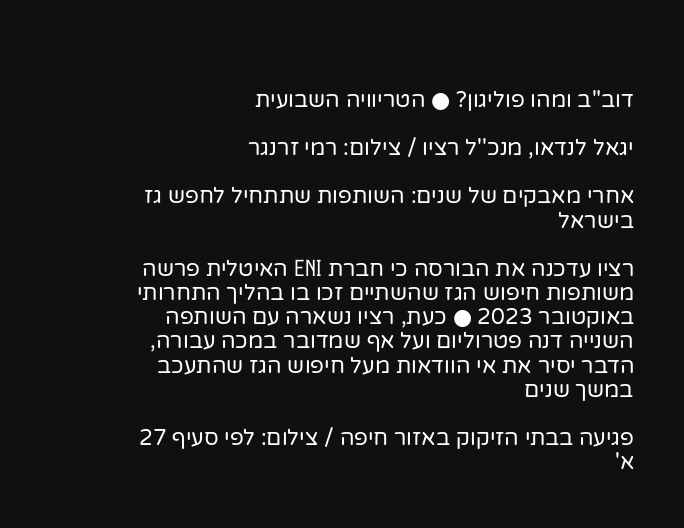דוב"ב ומהו פוליגון? ● הטריוויה השבועית

יגאל לנדאו, מנכ''ל רציו / צילום: רמי זרנגר

אחרי מאבקים של שנים: השותפות שתתחיל לחפש גז בישראל

רציו עדכנה את הבורסה כי חברת ENI האיטלית פרשה משותפות חיפוש הגז שהשתיים זכו בו בהליך התחרותי באוקטובר 2023 ● כעת, רציו נשארה עם השותפה השנייה דנה פטרוליום ועל אף שמדובר במכה עבורה, הדבר יסיר את אי הוודאות מעל חיפוש הגז שהתעכב במשך שנים

פגיעה בבתי הזיקוק באזור חיפה / צילום: לפי סעיף 27 א'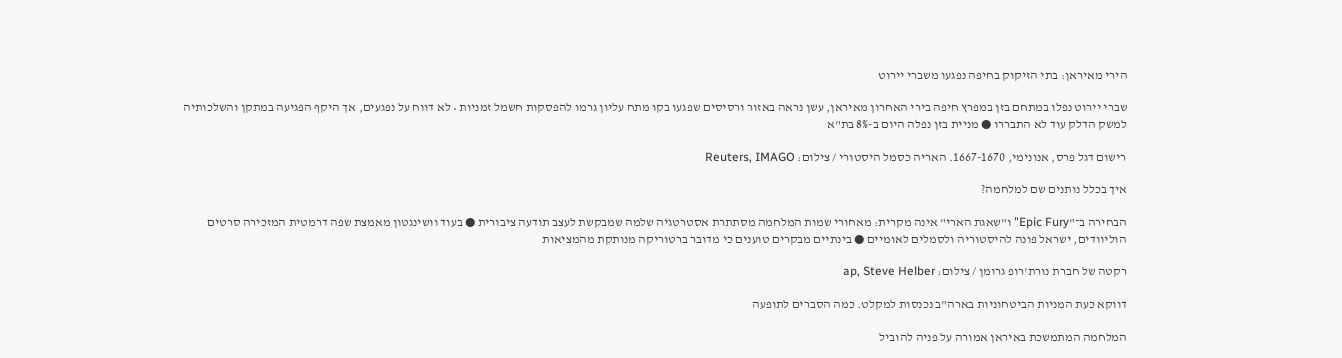הירי מאיראן: בתי הזיקוק בחיפה נפגעו משברי יירוט

שברי יירוט נפלו במתחם בזן במפרץ חיפה בירי האחרון מאיראן, עשן נראה באזור ורסיסים שפגעו בקו מתח עליון גרמו להפסקות חשמל זמניות • לא דווח על נפגעים, אך היקף הפגיעה במתקן והשלכותיה למשק הדלק עוד לא התבררו ● מניית בזן נפלה היום ב-8% בת"א

רישום דגל פרס, אנונימי, 1667-1670. האריה כסמל היסטורי / צילום: Reuters, IMAGO

איך בכלל נותנים שם למלחמה?

הבחירה ב־"Epic Fury" ו"שאגת הארי" אינה מקרית: מאחורי שמות המלחמה מסתתרת אסטרטגיה שלמה שמבקשת לעצב תודעה ציבורית ● בעוד וושינגטון מאמצת שפה דרמטית המזכירה סרטים הוליוודים, ישראל פונה להיסטוריה ולסמלים לאומיים ● בינתיים מבקרים טוענים כי מדובר ברטוריקה מנותקת מהמציאות

רקטה של חברת נורת'רופ גרומן / צילום: ap, Steve Helber

דווקא כעת המניות הביטחוניות בארה"ב נכנסות למקלט. כמה הסברים לתופעה

המלחמה המתמשכת באיראן אמורה על פניה להוביל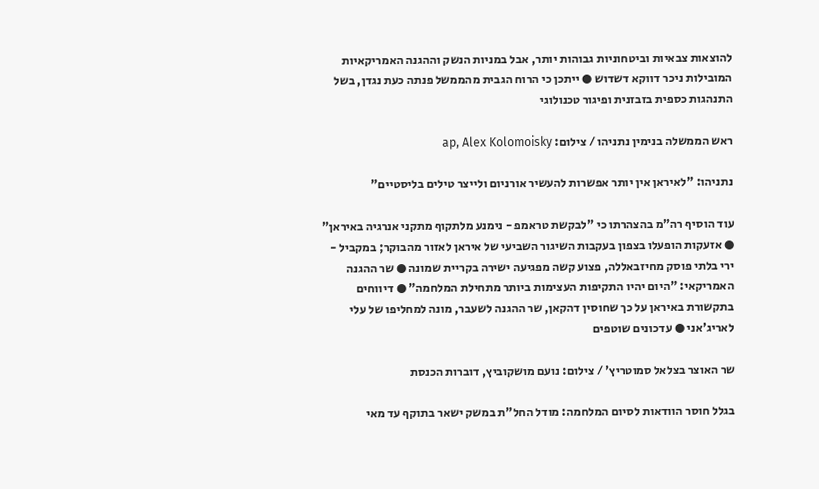להוצאות צבאיות וביטחוניות גבוהות יותר, אבל במניות הנשק וההגנה האמריקאיות המובילות ניכר דווקא דשדוש ● ייתכן כי הרוח הגבית מהממשל פנתה כעת נגדן, בשל התנהגות כספית בזבזנית ופיגור טכנולוגי

ראש הממשלה בנימין נתניהו / צילום: ap, Alex Kolomoisky

נתניהו: "לאיראן אין יותר אפשרות להעשיר אורניום ולייצר טילים בליסטיים"

עוד הוסיף רה"מ בהצהרתו כי "לבקשת טראמפ - נימנע מלתקוף מתקני אנרגיה באיראן" ● אזעקות הופעלו בצפון בעקבות השיגור השביעי של איראן לאזור מהבוקר; במקביל - ירי בלתי פוסק מחיזבאללה, פצוע קשה מפגיעה ישירה בקריית שמונה ● שר ההגנה האמריקאי: "היום יהיו התקיפות העצימות ביותר מתחילת המלחמה" ● דיווחים בתקשורת באיראן על כך שחוסין דהקאן, שר ההגנה לשעבר, מונה למחליפו של עלי לאריג'אני ● עדכונים שוטפים

שר האוצר בצלאל סמוטריץ' / צילום: נועם מושקוביץ, דוברות הכנסת

בגלל חוסר הוודאות לסיום המלחמה: מודל החל"ת במשק ישאר בתוקף עד מאי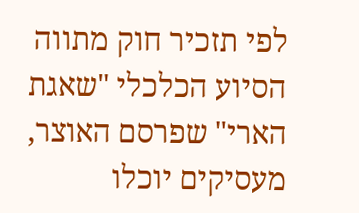לפי תזכיר חוק מתווה הסיוע הכלכלי "שאגת הארי" שפרסם האוצר, מעסיקים יוכלו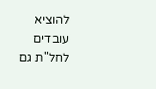להוציא עובדים לחל"ת גם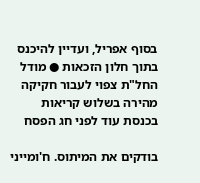בסוף אפריל, ועדיין להיכנס בתוך חלון הזכאות ● מודל החל"ת צפוי לעבור חקיקה מהירה בשלוש קריאות בכנסת עוד לפני חג הפסח

בודקים את המיתוס. ח'ומייני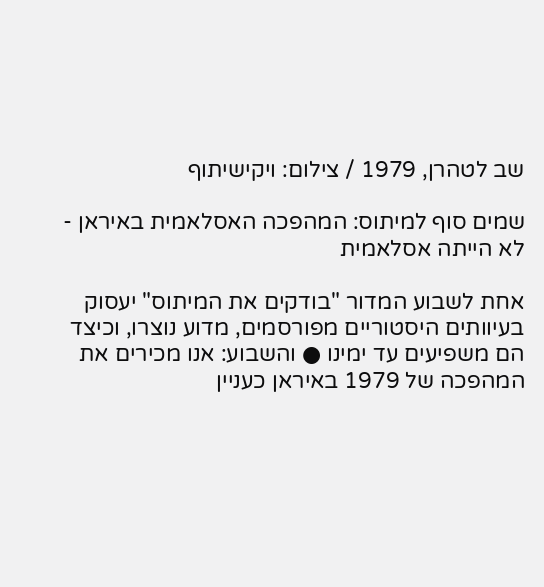שב לטהרן, 1979 / צילום: ויקישיתוף

שמים סוף למיתוס: המהפכה האסלאמית באיראן - לא הייתה אסלאמית

אחת לשבוע המדור "בודקים את המיתוס" יעסוק בעיוותים היסטוריים מפורסמים, מדוע נוצרו, וכיצד הם משפיעים עד ימינו ● והשבוע: אנו מכירים את המהפכה של 1979 באיראן כעניין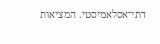דתי־אסלאמיסטי. המציאות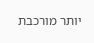יותר מורכבת